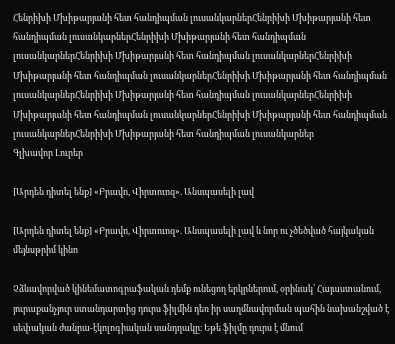Հենրիխի Մխիթարյանի հետ հանդիպման լուսանկարներՀենրիխի Մխիթարյանի հետ հանդիպման լուսանկարներՀենրիխի Մխիթարյանի հետ հանդիպման լուսանկարներՀենրիխի Մխիթարյանի հետ հանդիպման լուսանկարներՀենրիխի Մխիթարյանի հետ հանդիպման լուսանկարներՀենրիխի Մխիթարյանի հետ հանդիպման լուսանկարներՀենրիխի Մխիթարյանի հետ հանդիպման լուսանկարներՀենրիխի Մխիթարյանի հետ հանդիպման լուսանկարներՀենրիխի Մխիթարյանի հետ հանդիպման լուսանկարներՀենրիխի Մխիթարյանի հետ հանդիպման լուսանկարներ
Գլխավոր Լուրեր

[Արդեն դիտել ենք] «Բրավո, Վիրտուոզ». Անսպասելի լավ

[Արդեն դիտել ենք] «Բրավո, Վիրտուոզ». Անսպասելի լավ և նոր ու չծեծված հայկական մեյնսթրիմ կինո

Չձևավորված կինեմատոգրաֆական դեմք ունեցող երկրներում, օրինակ՝ Հայաստանում, յուրաքանչյուր ստանդարտից դուրս ֆիլմին դեռ իր սաղմնավորման պահին նախանշված է սեփական ժանրա-էկոլոգիական սանդղակը։ Եթե ֆիլմը դուրս է մնում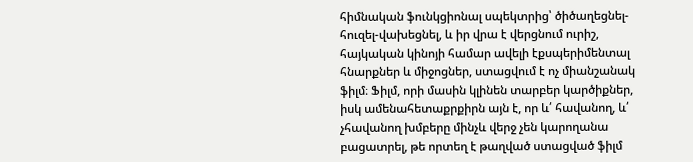հիմնական ֆունկցիոնալ սպեկտրից՝ ծիծաղեցնել-հուզել-վախեցնել, և իր վրա է վերցնում ուրիշ, հայկական կինոյի համար ավելի էքսպերիմենտալ հնարքներ և միջոցներ, ստացվում է ոչ միանշանակ ֆիլմ։ Ֆիլմ, որի մասին կլինեն տարբեր կարծիքներ, իսկ ամենահետաքրքիրն այն է, որ և՛ հավանող, և՛ չհավանող խմբերը մինչև վերջ չեն կարողանա բացատրել, թե որտեղ է թաղված ստացված ֆիլմ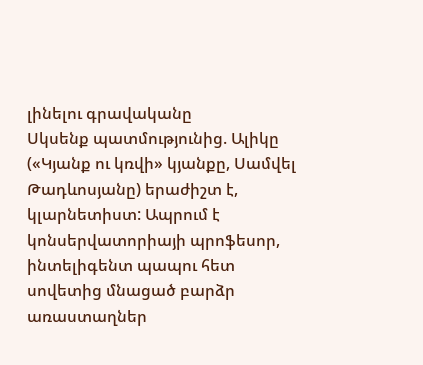լինելու գրավականը
Սկսենք պատմությունից. Ալիկը («Կյանք ու կռվի» կյանքը, Սամվել Թադևոսյանը) երաժիշտ է, կլարնետիստ: Ապրում է կոնսերվատորիայի պրոֆեսոր, ինտելիգենտ պապու հետ սովետից մնացած բարձր առաստաղներ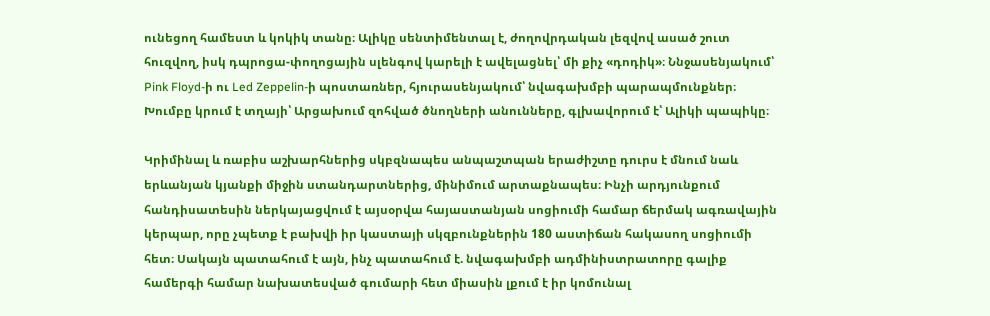ունեցող համեստ և կոկիկ տանը։ Ալիկը սենտիմենտալ է, ժողովրդական լեզվով ասած շուտ հուզվող, իսկ դպրոցա-փողոցային սլենգով կարելի է ավելացնել՝ մի քիչ «դոդիկ»։ Ննջասենյակում՝ Pink Floyd-ի ու Led Zeppelin-ի պոստառներ, հյուրասենյակում՝ նվագախմբի պարապմունքներ։ Խումբը կրում է տղայի՝ Արցախում զոհված ծնողների անունները, գլխավորում է՝ Ալիկի պապիկը։

Կրիմինալ և ռաբիս աշխարհներից սկբզնապես անպաշտպան երաժիշտը դուրս է մնում նաև երևանյան կյանքի միջին ստանդարտներից, մինիմում արտաքնապես։ Ինչի արդյունքում հանդիսատեսին ներկայացվում է այսօրվա հայաստանյան սոցիումի համար ճերմակ ագռավային կերպար, որը չպետք է բախվի իր կաստայի սկզբունքներին 180 աստիճան հակասող սոցիումի հետ։ Սակայն պատահում է այն, ինչ պատահում է. նվագախմբի ադմինիստրատորը գալիք համերգի համար նախատեսված գումարի հետ միասին լքում է իր կոմունալ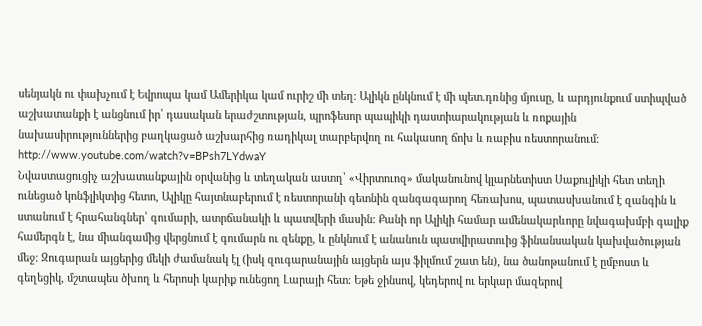սենյակն ու փախչում է Եվրոպա կամ Ամերիկա կամ ուրիշ մի տեղ։ Ալիկն ընկնում է մի պետ.դռնից մյուսը, և արդյունքում ստիպված աշխատանքի է անցնում իր՝ դասական երաժշտության, պրոֆեսոր պապիկի դաստիարակության և ռոքային նախասիրություններից բաղկացած աշխարհից ռադիկալ տարբերվող ու հակասող ճոխ և ռաբիս ռեստորանում։
http://www.youtube.com/watch?v=BPsh7LYdwaY
Նվաստացուցիչ աշխատանքային օրվանից և տեղական աստղ՝ «Վիրտուոզ» մականունով կլարնետիստ Սաքուլիկի հետ տեղի ունեցած կոնֆլիկտից հետո, Ալիկը հայտնաբերում է ռեստորանի գետնին զանգագարող հեռախոս, պատասխանում է զանգին և ստանում է հրահանգներ՝ գումարի, ատրճանակի և պատվերի մասին։ Քանի որ Ալիկի համար ամենակարևորը նվագախմբի գալիք համերգն է, նա միանգամից վերցնում է գումարն ու զենքը, և ընկնում է անանուն պատվիրատուից ֆինանսական կախվածության մեջ։ Զուգարան այցերից մեկի ժամանակ էլ (իսկ զուգարանային այցերն այս ֆիլմում շատ են), նա ծանոթանում է ըմբոստ և գեղեցիկ, մշտապես ծխող և հերոսի կարիք ունեցող Լարայի հետ։ Եթե ջինսով, կեդերով ու երկար մազերով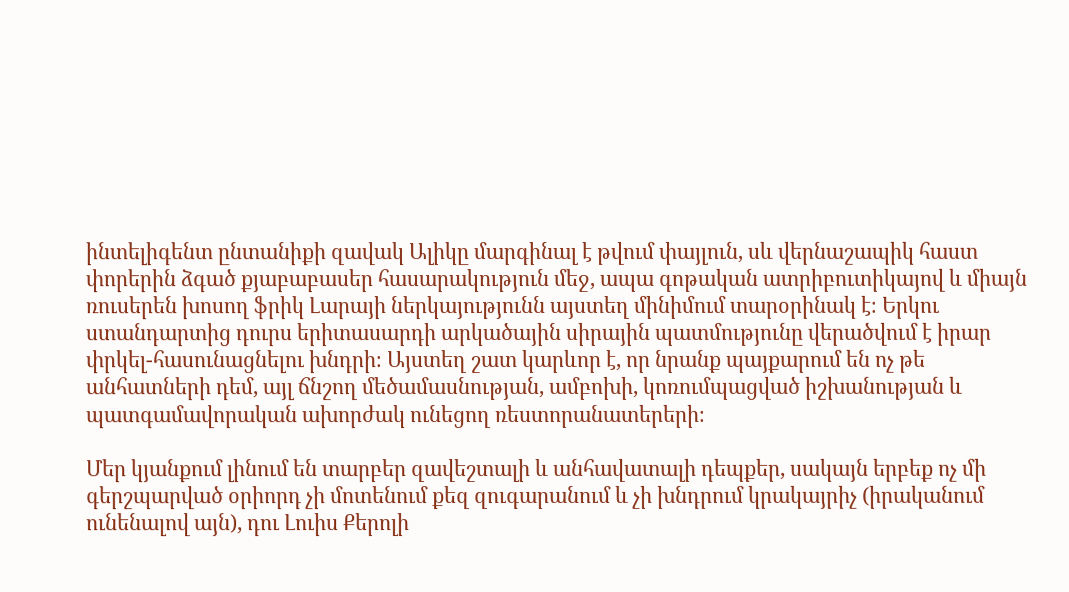ինտելիգենտ ընտանիքի զավակ Ալիկը մարգինալ է թվում փայլուն, սև վերնաշապիկ հաստ փորերին ձգած քյաբաբասեր հասարակություն մեջ, ապա գոթական ատրիբուտիկայով և միայն ռուսերեն խոսող ֆրիկ Լարայի ներկայությունն այստեղ մինիմում տարօրինակ է։ Երկու ստանդարտից դուրս երիտասարդի արկածային սիրային պատմությունը վերածվում է իրար փրկել-հասունացնելու խնդրի։ Այստեղ շատ կարևոր է, որ նրանք պայքարում են ոչ թե անհատների դեմ, այլ ճնշող մեծամասնության, ամբոխի, կոռումպացված իշխանության և պատգամավորական ախորժակ ունեցող ռեստորանատերերի։

Մեր կյանքում լինում են տարբեր զավեշտալի և անհավատալի դեպքեր, սակայն երբեք ոչ մի գերշպարված օրիորդ չի մոտենում քեզ զուգարանում և չի խնդրում կրակայրիչ (իրականում ունենալով այն), դու Լուիս Քերոլի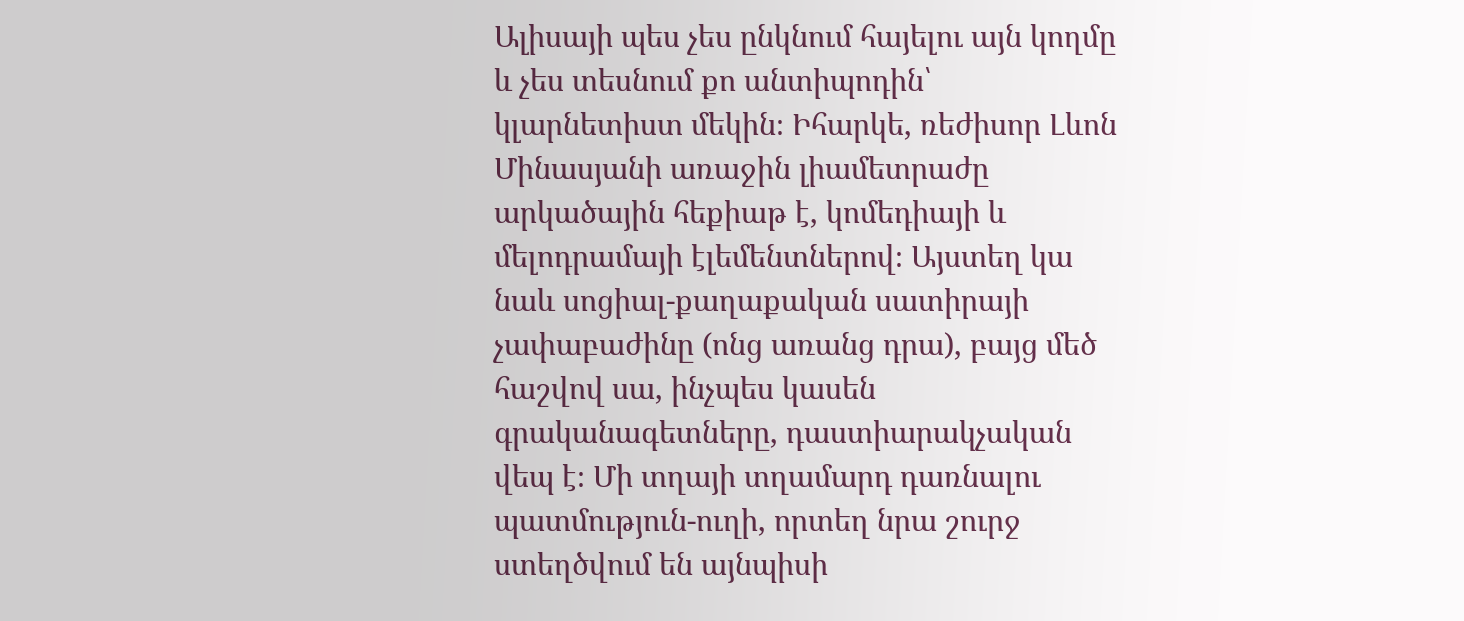Ալիսայի պես չես ընկնում հայելու այն կողմը և չես տեսնում քո անտիպոդին՝ կլարնետիստ մեկին։ Իհարկե, ռեժիսոր Լևոն Մինասյանի առաջին լիամետրաժը արկածային հեքիաթ է, կոմեդիայի և մելոդրամայի էլեմենտներով։ Այստեղ կա նաև սոցիալ-քաղաքական սատիրայի չափաբաժինը (ոնց առանց դրա), բայց մեծ հաշվով սա, ինչպես կասեն գրականագետները, դաստիարակչական վեպ է։ Մի տղայի տղամարդ դառնալու պատմություն-ուղի, որտեղ նրա շուրջ ստեղծվում են այնպիսի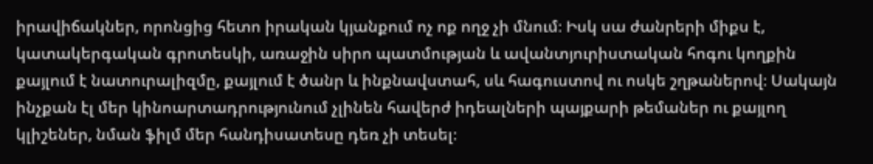իրավիճակներ, որոնցից հետո իրական կյանքում ոչ ոք ողջ չի մնում։ Իսկ սա ժանրերի միքս է, կատակերգական գրոտեսկի, առաջին սիրո պատմության և ավանտյուրիստական հոգու կողքին քայլում է նատուրալիզմը, քայլում է ծանր և ինքնավստահ, սև հագուստով ու ոսկե շղթաներով։ Սակայն ինչքան էլ մեր կինոարտադրությունում չլինեն հավերժ իդեալների պայքարի թեմաներ ու քայլող կլիշեներ, նման ֆիլմ մեր հանդիսատեսը դեռ չի տեսել։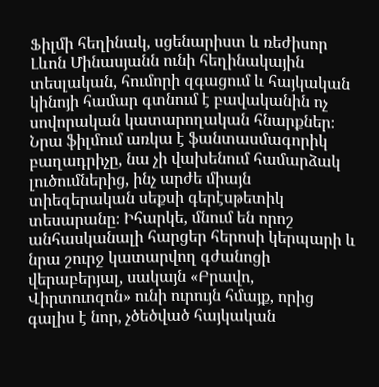Ֆիլմի հեղինակ, սցենարիստ և ռեժիսոր Լևոն Մինասյանն ունի հեղինակային տեսլական, հումորի զգացում և հայկական կինոյի համար գտնում է բավականին ոչ սովորական կատարողական հնարքներ։ Նրա ֆիլմում առկա է ֆանտասմագորիկ բաղադրիչը, նա չի վախենում համարձակ լուծումներից, ինչ արժե միայն տիեզերական սեքսի գերէսթետիկ տեսարանը։ Իհարկե, մնում են որոշ անհասկանալի հարցեր հերոսի կերպարի և նրա շուրջ կատարվող գժանոցի վերաբերյալ, սակայն «Բրավո, Վիրտուոզոն» ունի ուրույն հմայք, որից գալիս է նոր, չծեծված հայկական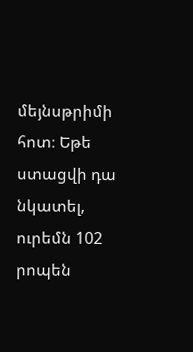մեյնսթրիմի հոտ։ Եթե ստացվի դա նկատել, ուրեմն 102 րոպեն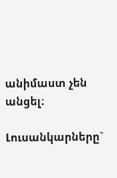անիմաստ չեն անցել։

Լուսանկարները`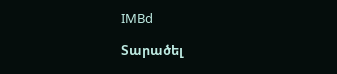IMBd

Տարածել